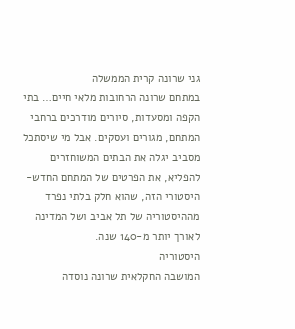גני שרונה קרית הממשלה
במתחם שרונה הרחובות מלאי חיים… בתי הקפה ומסעדות, סיורים מודרכים ברחבי המתחם, מגורים ועסקים. אבל מי שיסתכל מסביב יגלה את הבתים המשוחזרים להפליא, את הפרטים של המתחם החדש-היסטורי הזה, שהוא חלק בלתי נפרד מההיסטוריה של תל אביב ושל המדינה לאורך יותר מ-140 שנה.
היסטוריה
המושבה החקלאית שרונה נוסדה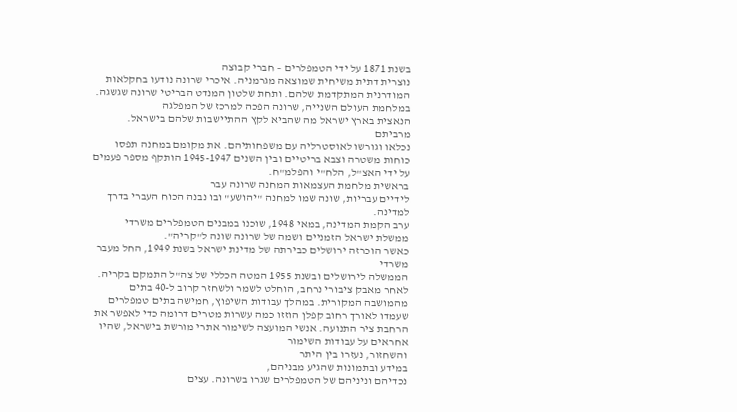בשנת 1871 על ידי הטמפלרים – חברי קבוצה
נוצרית דתית משיחית שמוצאה מגרמניה. איכרי שרונה נודעו בחקלאות המודרנית המתקדמת שלהם. ותחת שלטון המנדט הבריטי שרונה שגשגה.
במלחמת העולם השנייה, שרונה הפכה למרכז של המפלגה
הנאצית בארץ ישראל מה שהביא לקץ ההתיישבות שלהם בישראל. מרביתם
נכלאו וגורשו לאוסטרליה עם משפחותיהם. את מקומם במחנה תפסו כוחות משטרה וצבא בריטיים ובין השנים 1945-1947 הותקף מספר פעמים על ידי האצ"ל, הלח"י והפלמ"ח.
בראשית מלחמת העצמאות המחנה שרונה עבר
לידיים עבריות, שונה שמו למחנה "יהושע" ובו נבנה הכוח העברי בדרך למדינה.
ערב הקמת המדינה, במאי 1948, שוכנו במבנים הטמפלרים משרדי ממשלת ישראל הזמניים ושמה של שרונה שונה ל"קריה".
כאשר הוכרזה ירושלים כבירתה של מדינת ישראל בשנת 1949, החל מעבר משרדי
הממשלה לירושלים ובשנת 1955 המטה הכללי של צה"ל התמקם בקריה.
לאחר מאבק ציבורי נרחב, הוחלט לשמר ולשחזר קרוב ל-40 בתים מהמושבה המקורית. במהלך עבודות השיפוץ, חמישה בתים טמפלרים שעמדו לאורך רחוב קפלן הוזזו כמה עשרות מטרים דרומה כדי לאפשר את הרחבת ציר התנועה. אנשי המועצה לשימור אתרי מורשת בישראל, שהיו אחראים על עבודות השימור
והשחזור, נעזרו בין היתר
במידע ובתמונות שהגיע מבניהם,
נכדיהם וניניהם של הטמפלרים שגרו בשרונה. עצים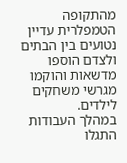מהתקופה הטמפלרית עדיין נטועים בין הבתים ולצדם הוספו מדשאות והוקמו מגרשי משחקים לילדים.
במהלך העבודות התגלו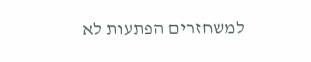למשחזרים הפתעות לא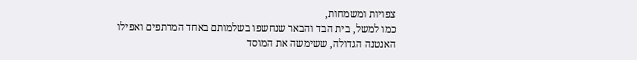צפויות ומשמחות,
כמו למשל, בית הבד והבאר שנחשפו בשלמותם באחד המרתפים ואפילו
האנטנה הגדולה, ששימשה את המוסד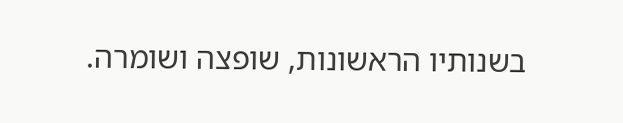בשנותיו הראשונות, שופצה ושומרה.